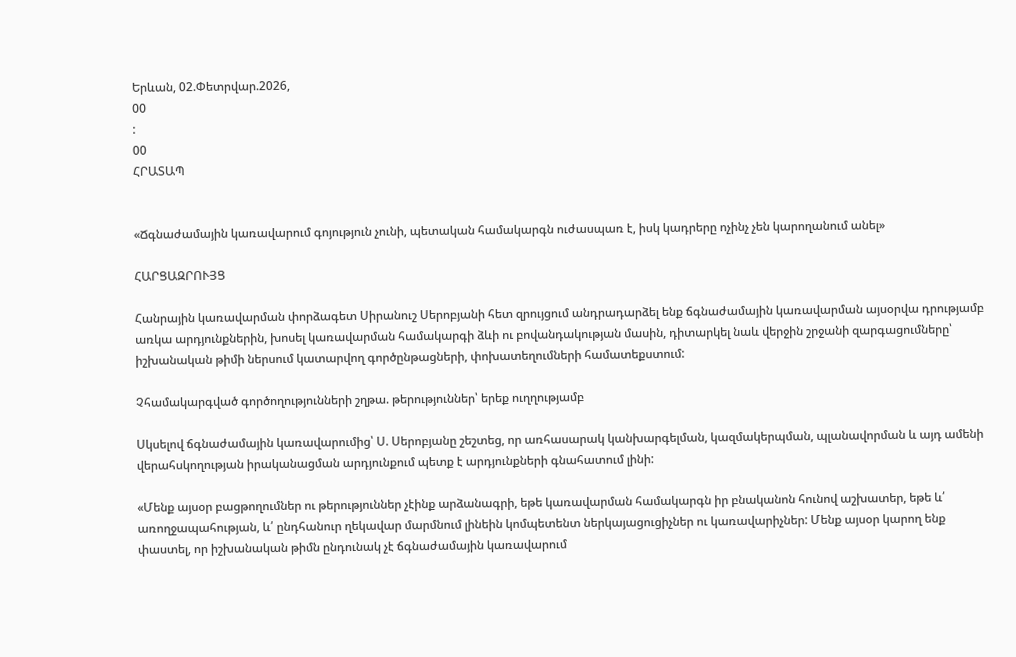Երևան, 02.Փետրվար.2026,
00
:
00
ՀՐԱՏԱՊ


«Ճգնաժամային կառավարում գոյություն չունի, պետական համակարգն ուժասպառ է, իսկ կադրերը ոչինչ չեն կարողանում անել»

ՀԱՐՑԱԶՐՈՒՅՑ

Հանրային կառավարման փորձագետ Սիրանուշ Սերոբյանի հետ զրույցում անդրադարձել ենք ճգնաժամային կառավարման այսօրվա դրությամբ առկա արդյունքներին, խոսել կառավարման համակարգի ձևի ու բովանդակության մասին, դիտարկել նաև վերջին շրջանի զարգացումները՝ իշխանական թիմի ներսում կատարվող գործընթացների, փոխատեղումների համատեքստում:

Չհամակարգված գործողությունների շղթա. թերություններ՝ երեք ուղղությամբ

Սկսելով ճգնաժամային կառավարումից՝ Ս. Սերոբյանը շեշտեց, որ առհասարակ կանխարգելման, կազմակերպման, պլանավորման և այդ ամենի վերահսկողության իրականացման արդյունքում պետք է արդյունքների գնահատում լինի:

«Մենք այսօր բացթողումներ ու թերություններ չէինք արձանագրի, եթե կառավարման համակարգն իր բնականոն հունով աշխատեր, եթե և՛ առողջապահության, և՛ ընդհանուր ղեկավար մարմնում լինեին կոմպետենտ ներկայացուցիչներ ու կառավարիչներ: Մենք այսօր կարող ենք փաստել, որ իշխանական թիմն ընդունակ չէ ճգնաժամային կառավարում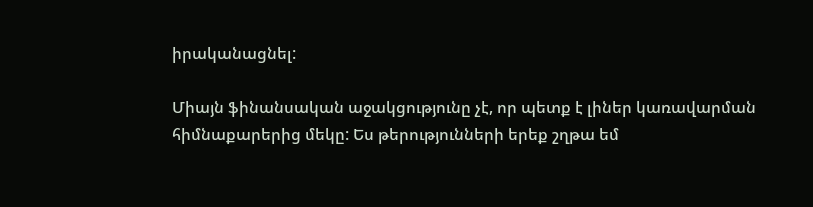իրականացնել:

Միայն ֆինանսական աջակցությունը չէ, որ պետք է լիներ կառավարման հիմնաքարերից մեկը: Ես թերությունների երեք շղթա եմ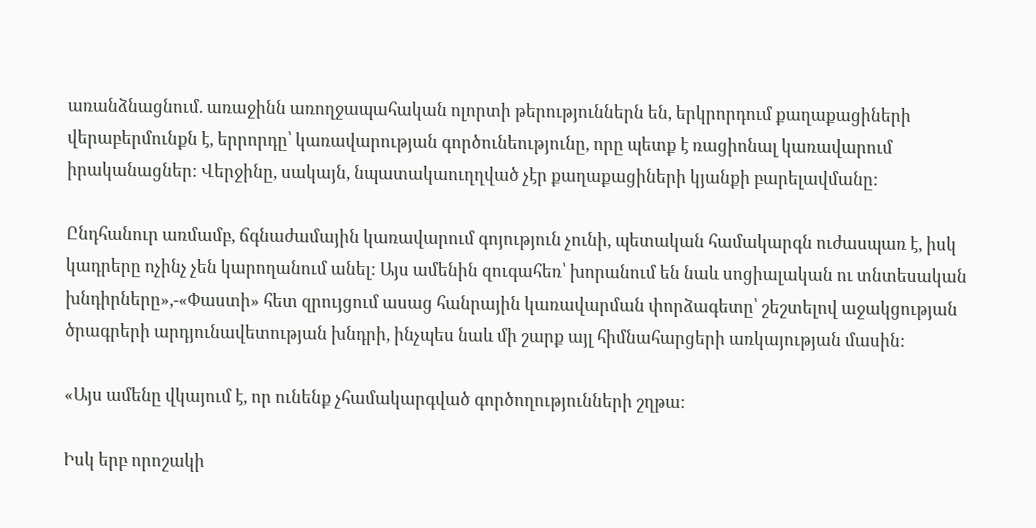առանձնացնում. առաջինն առողջապահական ոլորտի թերություններն են, երկրորդում քաղաքացիների վերաբերմունքն է, երրորդը՝ կառավարության գործունեությունը, որը պետք է ռացիոնալ կառավարում իրականացներ: Վերջինը, սակայն, նպատակաուղղված չէր քաղաքացիների կյանքի բարելավմանը:

Ընդհանուր առմամբ, ճգնաժամային կառավարում գոյություն չունի, պետական համակարգն ուժասպառ է, իսկ կադրերը ոչինչ չեն կարողանում անել: Այս ամենին զուգահեռ՝ խորանում են նաև սոցիալական ու տնտեսական խնդիրները»,-«Փաստի» հետ զրույցում ասաց հանրային կառավարման փորձագետը՝ շեշտելով աջակցության ծրագրերի արդյունավետության խնդրի, ինչպես նաև մի շարք այլ հիմնահարցերի առկայության մասին:

«Այս ամենը վկայում է, որ ունենք չհամակարգված գործողությունների շղթա:

Իսկ երբ որոշակի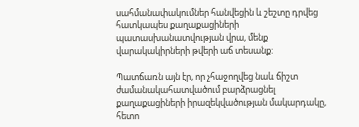սահմանափակումներ հանվեցին և շեշտը դրվեց հատկապես քաղաքացիների պատասխանատվության վրա, մենք վարակակիրների թվերի աճ տեսանք:

Պատճառն այն էր, որ չհաջողվեց նաև ճիշտ ժամանակահատվածում բարձրացնել քաղաքացիների իրազեկվածության մակարդակը, հետո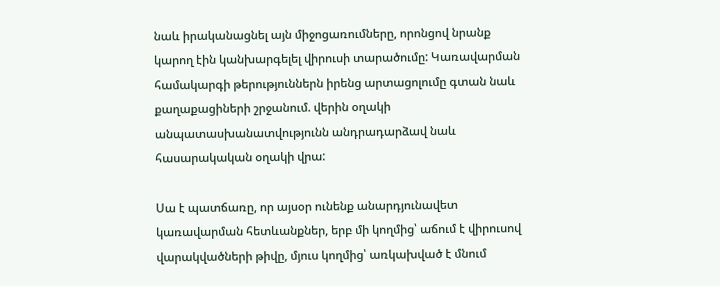նաև իրականացնել այն միջոցառումները, որոնցով նրանք կարող էին կանխարգելել վիրուսի տարածումը: Կառավարման համակարգի թերություններն իրենց արտացոլումը գտան նաև քաղաքացիների շրջանում. վերին օղակի անպատասխանատվությունն անդրադարձավ նաև հասարակական օղակի վրա:

Սա է պատճառը, որ այսօր ունենք անարդյունավետ կառավարման հետևանքներ, երբ մի կողմից՝ աճում է վիրուսով վարակվածների թիվը, մյուս կողմից՝ առկախված է մնում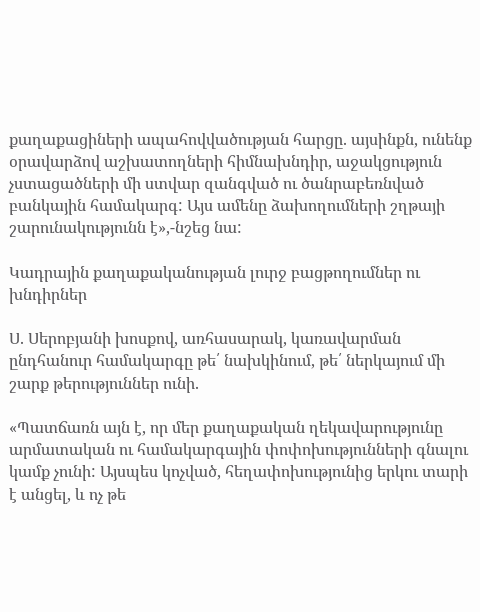քաղաքացիների ապահովվածության հարցը. այսինքն, ունենք օրավարձով աշխատողների հիմնախնդիր, աջակցություն չստացածների մի ստվար զանգված ու ծանրաբեռնված բանկային համակարգ: Այս ամենը ձախողումների շղթայի շարունակությունն է»,-նշեց նա:

Կադրային քաղաքականության լուրջ բացթողումներ ու խնդիրներ

Ս. Սերոբյանի խոսքով, առհասարակ, կառավարման ընդհանուր համակարգը թե՛ նախկինում, թե՛ ներկայում մի շարք թերություններ ունի.

«Պատճառն այն է, որ մեր քաղաքական ղեկավարությունը արմատական ու համակարգային փոփոխությունների գնալու կամք չունի: Այսպես կոչված, հեղափոխությունից երկու տարի է անցել, և ոչ թե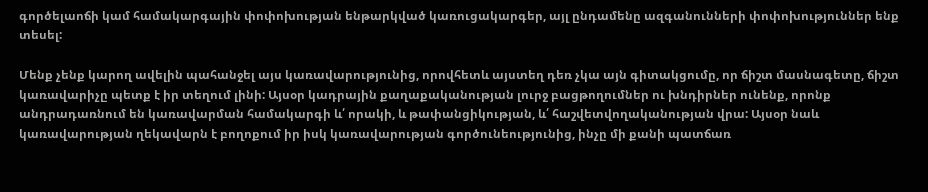գործելաոճի կամ համակարգային փոփոխության ենթարկված կառուցակարգեր, այլ ընդամենը ազգանունների փոփոխություններ ենք տեսել:

Մենք չենք կարող ավելին պահանջել այս կառավարությունից, որովհետև այստեղ դեռ չկա այն գիտակցումը, որ ճիշտ մասնագետը, ճիշտ կառավարիչը պետք է իր տեղում լինի: Այսօր կադրային քաղաքականության լուրջ բացթողումներ ու խնդիրներ ունենք, որոնք անդրադառնում են կառավարման համակարգի և՛ որակի, և թափանցիկության, և՛ հաշվետվողականության վրա: Այսօր նաև կառավարության ղեկավարն է բողոքում իր իսկ կառավարության գործունեությունից, ինչը մի քանի պատճառ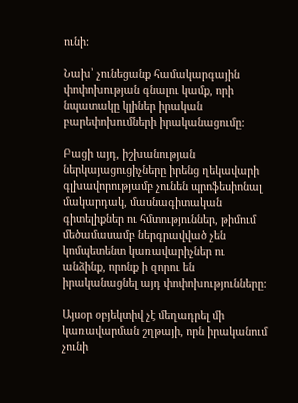ունի:

Նախ՝ չունեցանք համակարգային փոփոխության գնալու կամք, որի նպատակը կլիներ իրական բարեփոխումների իրականացումը:

Բացի այդ, իշխանության ներկայացուցիչները իրենց ղեկավարի գլխավորությամբ չունեն պրոֆեսիոնալ մակարդակ, մասնագիտական գիտելիքներ ու հմտություններ, թիմում մեծամասամբ ներգրավված չեն կոմպետենտ կառավարիչներ ու անձինք, որոնք ի զորու են իրականացնել այդ փոփոխությունները:

Այսօր օբյեկտիվ չէ մեղադրել մի կառավարման շղթայի, որն իրականում չունի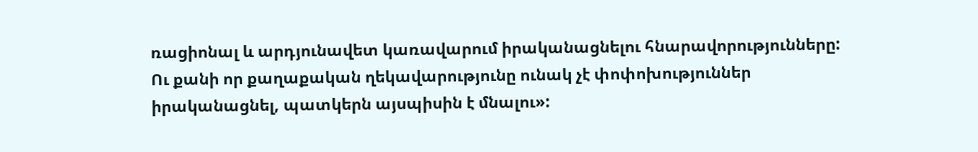ռացիոնալ և արդյունավետ կառավարում իրականացնելու հնարավորությունները: Ու քանի որ քաղաքական ղեկավարությունը ունակ չէ փոփոխություններ իրականացնել, պատկերն այսպիսին է մնալու»: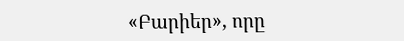«Բարիեր», որը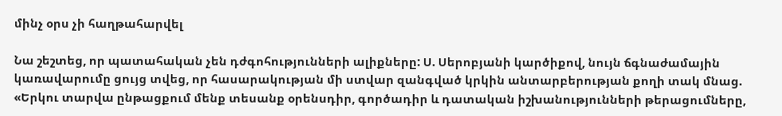մինչ օրս չի հաղթահարվել

Նա շեշտեց, որ պատահական չեն դժգոհությունների ալիքները: Ս. Սերոբյանի կարծիքով, նույն ճգնաժամային կառավարումը ցույց տվեց, որ հասարակության մի ստվար զանգված կրկին անտարբերության քողի տակ մնաց. «Երկու տարվա ընթացքում մենք տեսանք օրենսդիր, գործադիր և դատական իշխանությունների թերացումները,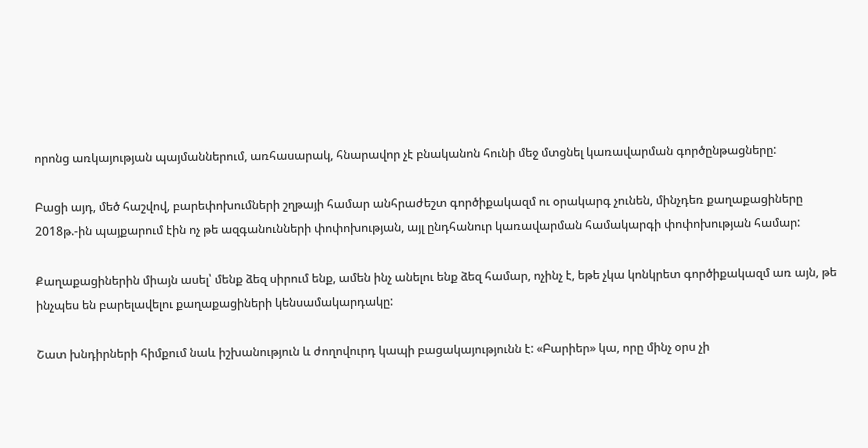որոնց առկայության պայմաններում, առհասարակ, հնարավոր չէ բնականոն հունի մեջ մտցնել կառավարման գործընթացները:

Բացի այդ, մեծ հաշվով, բարեփոխումների շղթայի համար անհրաժեշտ գործիքակազմ ու օրակարգ չունեն, մինչդեռ քաղաքացիները 2018թ.-ին պայքարում էին ոչ թե ազգանունների փոփոխության, այլ ընդհանուր կառավարման համակարգի փոփոխության համար:

Քաղաքացիներին միայն ասել՝ մենք ձեզ սիրում ենք, ամեն ինչ անելու ենք ձեզ համար, ոչինչ է, եթե չկա կոնկրետ գործիքակազմ առ այն, թե ինչպես են բարելավելու քաղաքացիների կենսամակարդակը:

Շատ խնդիրների հիմքում նաև իշխանություն և ժողովուրդ կապի բացակայությունն է: «Բարիեր» կա, որը մինչ օրս չի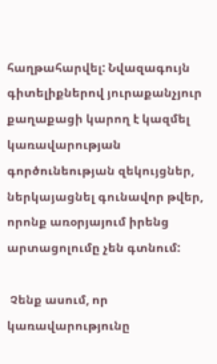հաղթահարվել: Նվազագույն գիտելիքներով յուրաքանչյուր քաղաքացի կարող է կազմել կառավարության գործունեության զեկույցներ, ներկայացնել գունավոր թվեր, որոնք առօրյայում իրենց արտացոլումը չեն գտնում:

 Չենք ասում, որ կառավարությունը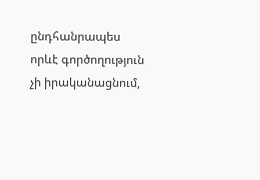ընդհանրապես որևէ գործողություն չի իրականացնում,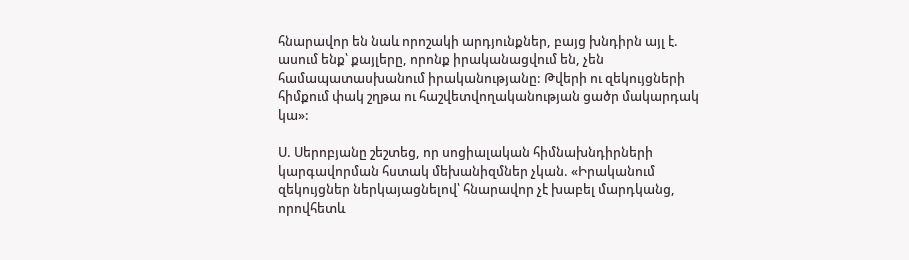հնարավոր են նաև որոշակի արդյունքներ, բայց խնդիրն այլ է. ասում ենք՝ քայլերը, որոնք իրականացվում են, չեն համապատասխանում իրականությանը: Թվերի ու զեկույցների հիմքում փակ շղթա ու հաշվետվողականության ցածր մակարդակ կա»:

Ս. Սերոբյանը շեշտեց, որ սոցիալական հիմնախնդիրների կարգավորման հստակ մեխանիզմներ չկան. «Իրականում զեկույցներ ներկայացնելով՝ հնարավոր չէ խաբել մարդկանց, որովհետև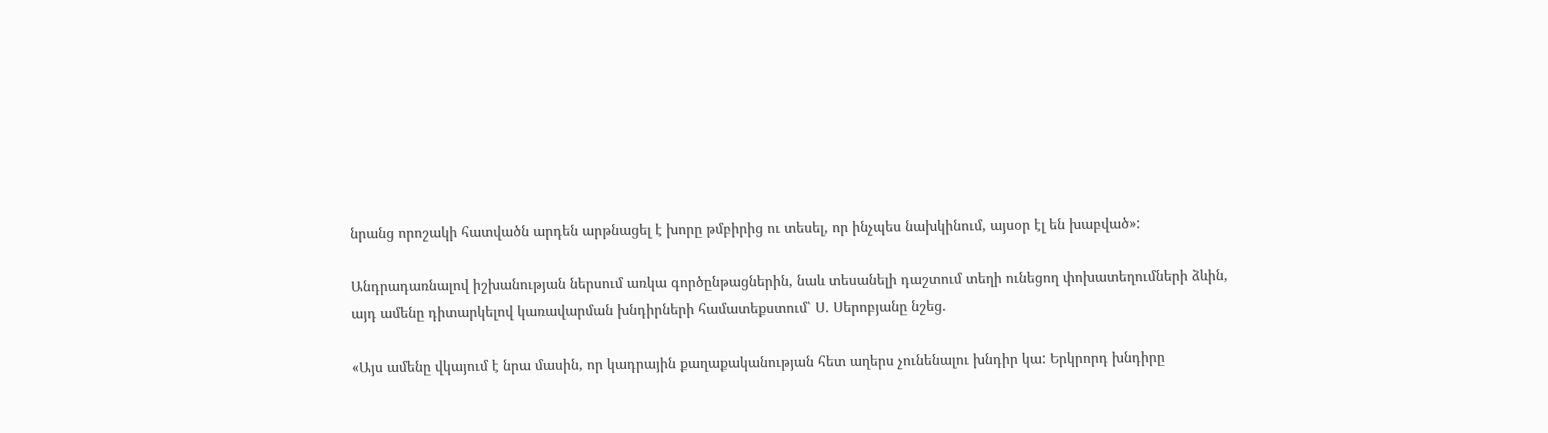նրանց որոշակի հատվածն արդեն արթնացել է խորը թմբիրից ու տեսել, որ ինչպես նախկինում, այսօր էլ են խաբված»:

Անդրադառնալով իշխանության ներսում առկա գործընթացներին, նաև տեսանելի դաշտում տեղի ունեցող փոխատեղումների ձևին, այդ ամենը դիտարկելով կառավարման խնդիրների համատեքստում՝ Ս. Սերոբյանը նշեց.

«Այս ամենը վկայում է նրա մասին, որ կադրային քաղաքականության հետ աղերս չունենալու խնդիր կա: Երկրորդ խնդիրը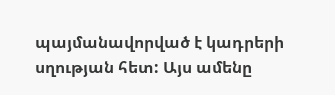պայմանավորված է կադրերի սղության հետ: Այս ամենը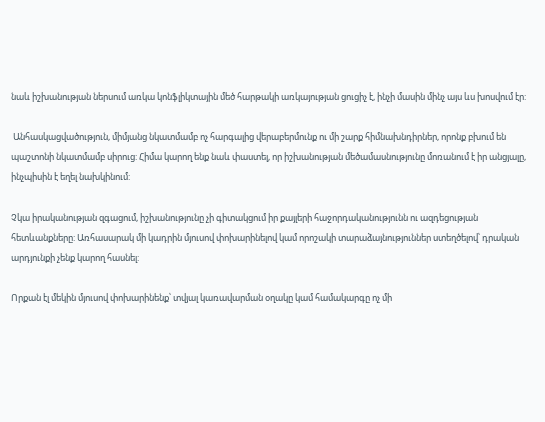նաև իշխանության ներսում առկա կոնֆլիկտային մեծ հարթակի առկայության ցուցիչ է, ինչի մասին մինչ այս ևս խոսվում էր:

 Անհասկացվածություն, միմյանց նկատմամբ ոչ հարգալից վերաբերմունք ու մի շարք հիմնախնդիրներ, որոնք բխում են պաշտոնի նկատմամբ սիրուց: Հիմա կարող ենք նաև փաստել, որ իշխանության մեծամասնությունը մոռանում է իր անցյալը, ինչպիսին է եղել նախկինում:

Չկա իրականության զգացում, իշխանությունը չի գիտակցում իր քայլերի հաջորդականությունն ու ազդեցության հետևանքները: Առհասարակ մի կադրին մյուսով փոխարինելով կամ որոշակի տարաձայնություններ ստեղծելով՝ դրական արդյունքի չենք կարող հասնել:

Որքան էլ մեկին մյուսով փոխարինենք՝ տվյալ կառավարման օղակը կամ համակարգը ոչ մի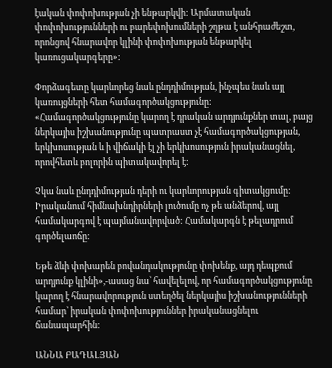էական փոփոխության չի ենթարկվի: Արմատական փոփոխությունների ու բարեփոխումների շղթա է անհրաժեշտ, որոնցով հնարավոր կլինի փոփոխության ենթարկել կառուցակարգերը»:

Փորձագետը կարևորեց նաև ընդդիմության, ինչպես նաև այլ կառույցների հետ համագործակցությունը: «Համագործակցությունը կարող է դրական արդյունքներ տալ, բայց ներկայիս իշխանությունը պատրաստ չէ համագործակցության, երկխոսության և ի վիճակի էլ չի երկխոսություն իրականացնել, որովհետև բոլորին պիտակավորել է:

Չկա նաև ընդդիմության դերի ու կարևորության գիտակցումը: Իրականում հիմնախնդիրների լուծումը ոչ թե անձերով, այլ համակարգով է պայմանավորված: Համակարգն է թելադրում գործելաոճը:

Եթե ձևի փոխարեն բովանդակությունը փոխենք, այդ դեպքում արդյունք կլինի»,-ասաց նա՝ հավելելով, որ համագործակցությունը կարող է հնարավորություն ստեղծել ներկայիս իշխանությունների համար՝ իրական փոփոխություններ իրականացնելու ճանապարհին:

ԱՆՆԱ ԲԱԴԱԼՅԱՆ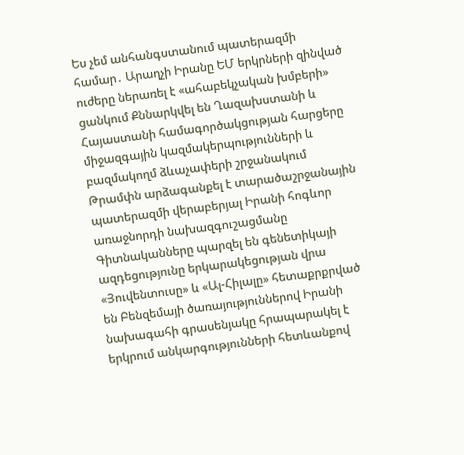Ես չեմ անհանգստանում պատերազմի համար․ Արաղչի Իրանը ԵՄ երկրների զինված ուժերը ներառել է «ահաբեկչական խմբերի» ցանկում Քննարկվել են Ղազախստանի և Հայաստանի համագործակցության հարցերը միջազգային կազմակերպությունների և բազմակողմ ձևաչափերի շրջանակում Թրամփն արձագանքել է տարածաշրջանային պատերազմի վերաբերյալ Իրանի հոգևոր առաջնորդի նախազգուշացմանը Գիտնականները պարզել են գենետիկայի ազդեցությունը երկարակեցության վրա «Յուվենտուսը» և «Ալ-Հիլալը» հետաքրքրված են Բենզեմայի ծառայություններով Իրանի նախագահի գրասենյակը հրապարակել է երկրում անկարգությունների հետևանքով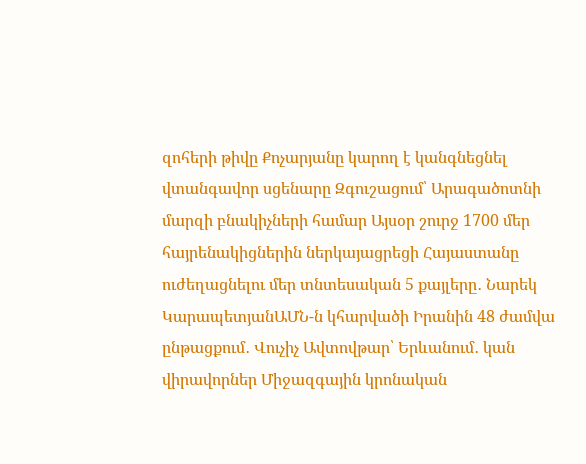զոհերի թիվը Քոչարյանը կարող է կանգնեցնել վտանգավոր սցենարը Զգուշացում՝ Արագածոտնի մարզի բնակիչների համար Այսօր շուրջ 1700 մեր հայրենակիցներին ներկայացրեցի Հայաստանը ուժեղացնելու մեր տնտեսական 5 քայլերը․ Նարեկ ԿարապետյանԱՄՆ-ն կհարվածի Իրանին 48 ժամվա ընթացքում․ Վուչիչ Ավտովթար՝ Երևանում․ կան վիրավորներ Միջազգային կրոնական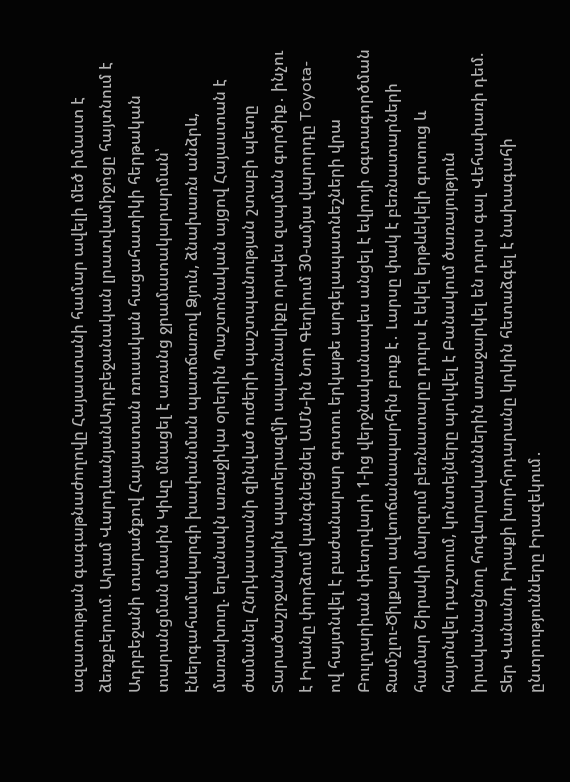ազատության գագաթնաժողովը Հայաստանի համար ավելի մեծ իմաստ է ձեռքբերում. Արամ ՎարդևանյանԱդրբեջանական լրատվամիջոցը հայտնում է Ադրբեջանի տարածքով Հայաստան ռուսական հացահատիկի հերթական տարանցման մասին Կիևը մնացել է առանց ջրամատակարարման՝ էներգահամակարգի խափանման պատճառով Ձյուն, ձնախառն անձրև, մառախուղ. եղանակն առաջիկա օրերին Պաշտոնական այցով Հայաստան է ժամանել Հնդկաստանի զինված ուժերի պաշտպանության շտաբի պետը Տարածաշրջանային պատերազմի սպառնալիքը որպես զսպման գործիք․ ինչու է Իրանը փորձում կանգնեցնել ԱՄՆ-ին Նոր Գեղիում 30-ամյա վարորդը Toyota-ով հայտնվել է բաժանարար գոտու երկաթե արգելապատնեշների վրա Բուլղարիան փետրվարի 1-ից վերջնականապես անցել է եվրոյի օգտագործման Ջամշլու-Ծիլքար ավտոճանապարհին բուք է․ Լարսը փակ է բեռնատարների համար Շիրակի մարզում բեռնատարը դուրս է եկել երթևեկելի գոտուց և հայտնվել դաշտում, կոնտեյները պոկվել է Բանակում ծառայություն իրականացնող հոգևորականներին առաջարկել են դուրս գալ Վեհափառի դեմ. Տեր Վանանդ Իրաքի խորհրդարանը կրկին հետաձգել է նախագահի ընտրությունները Իրազեկում․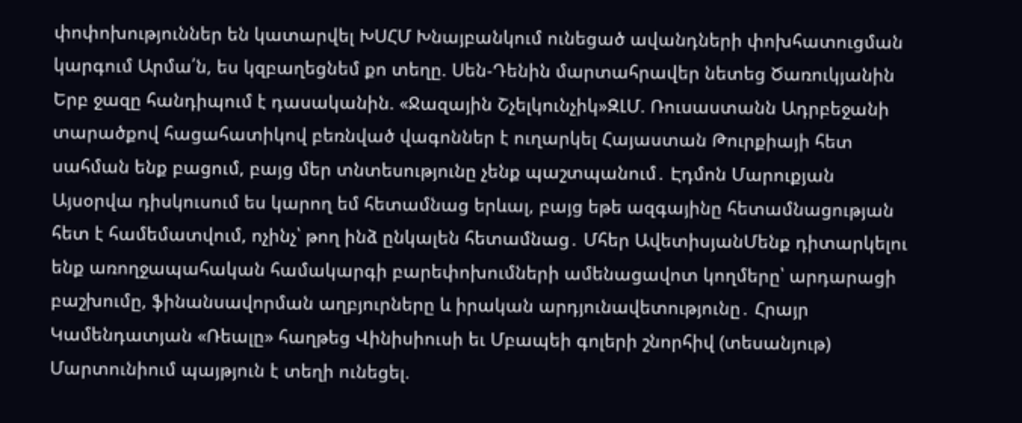փոփոխություններ են կատարվել ԽՍՀՄ Խնայբանկում ունեցած ավանդների փոխհատուցման կարգում Արմա՛ն, ես կզբաղեցնեմ քո տեղը. Սեն-Դենին մարտահրավեր նետեց Ծառուկյանին Երբ ջազը հանդիպում է դասականին. «Ջազային Շչելկունչիկ»ԶԼՄ. Ռուսաստանն Ադրբեջանի տարածքով հացահատիկով բեռնված վագոններ է ուղարկել Հայաստան Թուրքիայի հետ սահման ենք բացում, բայց մեր տնտեսությունը չենք պաշտպանում․ Էդմոն Մարուքյան Այսօրվա դիսկուսում ես կարող եմ հետամնաց երևալ, բայց եթե ազգայինը հետամնացության հետ է համեմատվում, ոչինչ՝ թող ինձ ընկալեն հետամնաց․ Մհեր ԱվետիսյանՄենք դիտարկելու ենք առողջապահական համակարգի բարեփոխումների ամենացավոտ կողմերը՝ արդարացի բաշխումը, ֆինանսավորման աղբյուրները և իրական արդյունավետությունը․ Հրայր Կամենդատյան «Ռեալը» հաղթեց Վինիսիուսի եւ Մբապեի գոլերի շնորհիվ (տեսանյութ) Մարտունիում պայթյուն է տեղի ունեցել.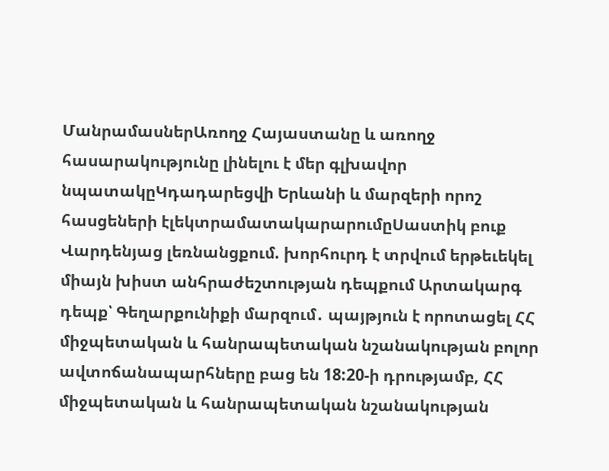ՄանրամասներԱռողջ Հայաստանը և առողջ հասարակությունը լինելու է մեր գլխավոր նպատակըԿդադարեցվի Երևանի և մարզերի որոշ հասցեների էլեկտրամատակարարումըՍաստիկ բուք Վարդենյաց լեռնանցքում. խորհուրդ է տրվում երթեւեկել միայն խիստ անհրաժեշտության դեպքում Արտակարգ դեպք՝ Գեղարքունիքի մարզում․ պայթյուն է որոտացել ՀՀ միջպետական և հանրապետական նշանակության բոլոր ավտոճանապարհները բաց են 18:20-ի դրությամբ, ՀՀ միջպետական և հանրապետական նշանակության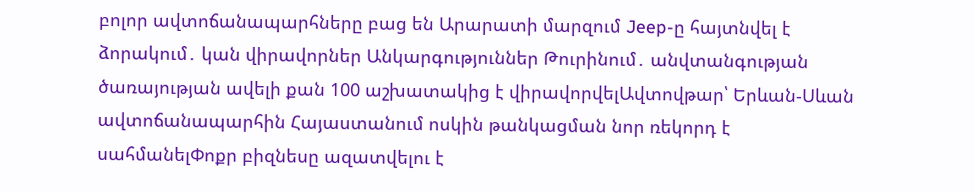բոլոր ավտոճանապարհները բաց են Արարատի մարզում Jeep-ը հայտնվել է ձորակում․ կան վիրավորներ Անկարգություններ Թուրինում․ անվտանգության ծառայության ավելի քան 100 աշխատակից է վիրավորվելԱվտովթար՝ Երևան-Սևան ավտոճանապարհին Հայաստանում ոսկին թանկացման նոր ռեկորդ է սահմանելՓոքր բիզնեսը ազատվելու է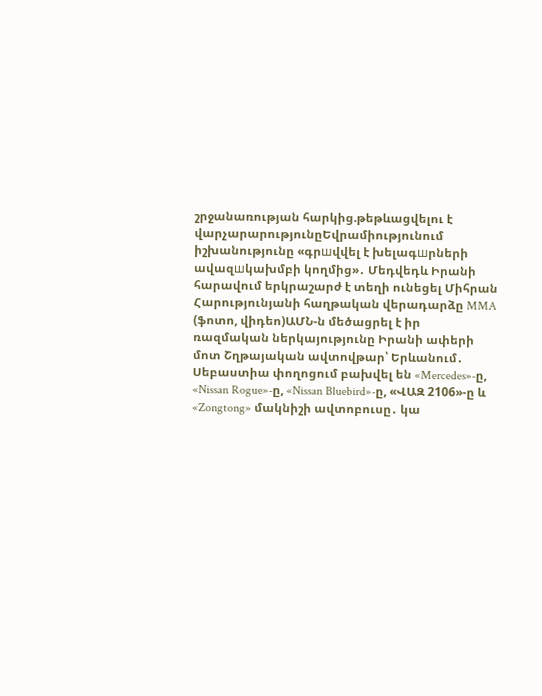շրջանառության հարկից.թեթևացվելու է վարչարարությունըԵվրամիությունում իշխանությունը «գրшվվել է խելագшրների ավազшկախմբի կողմից»․ Մեդվեդև Իրանի հարավում երկրաշարժ է տեղի ունեցել Միհրան Հարությունյանի հաղթական վերադարձը MMA (ֆոտո, վիդեո)ԱՄՆ-ն մեծացրել է իր ռազմական ներկայությունը Իրանի ափերի մոտ Շղթայական ավտովթար՝ Երևանում․ Սեբաստիա փողոցում բախվել են «Mercedes»-ը, «Nissan Rogue»-ը, «Nissan Bluebird»-ը, «ՎԱԶ 2106»-ը և «Zongtong» մակնիշի ավտոբուսը․ կա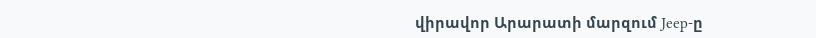վիրավոր Արարատի մարզում Jeep-ը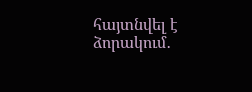հայտնվել է ձորակում․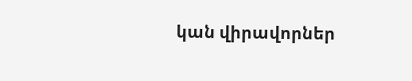կան վիրավորներ